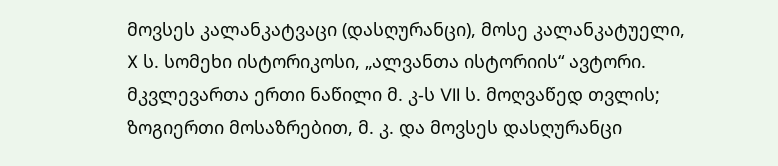მოვსეს კალანკატვაცი (დასღურანცი), მოსე კალანკატუელი, X ს. სომეხი ისტორიკოსი, „ალვანთა ისტორიის“ ავტორი. მკვლევართა ერთი ნაწილი მ. კ-ს VII ს. მოღვაწედ თვლის; ზოგიერთი მოსაზრებით, მ. კ. და მოვსეს დასღურანცი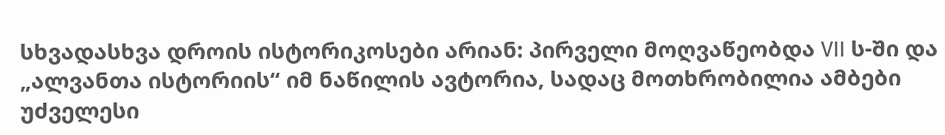სხვადასხვა დროის ისტორიკოსები არიან: პირველი მოღვაწეობდა VII ს-ში და „ალვანთა ისტორიის“ იმ ნაწილის ავტორია, სადაც მოთხრობილია ამბები უძველესი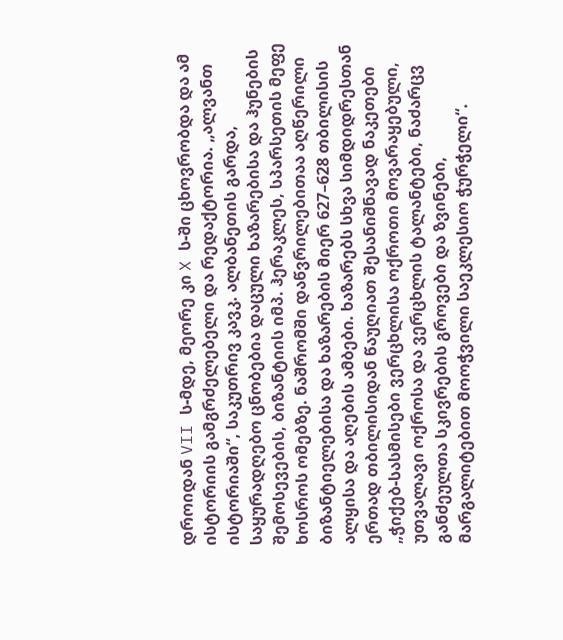დროიდან VII ს-მდე, მეორე კი X ს-ში ცხოვრობდა და ამ ისტორიის გამგრძელებელი და რედაქტორია. „ალვანთ ისტორიაში“, საკუთრივ კავკ. ალბანეთის გარდა, საყურადღებო ცნობებია დაცული ხაზარებისა და ჰუნების შემოსევების, ბიზანტიის იმპ. ჰერაკლეს, სპარსეთის მეფე ხოსროს ომებზე. ნაშრომში დაწვრილებითაა აღწერილი ბიზანტიელებისა და ხაზარების მიერ 627–628 თბილისის ალყისა და აღების ამბები. ხაზარებს სხვა სიმდიდრესთან ერთად თბილისიდან წაუღიათ შესანიშნავად ნაკეთები „ჭიქებ-სასმისები ვერცხლისა ოქროთი მოვარაყებული, უთვალავი ოქროსა და ვერცხლის ტალანტები, ნაძარცვ განძეულთა სკივრების გროვები და ზვინები, მარგალიტებით მოოჭვილი საეკლესიო ჭურჭელი“.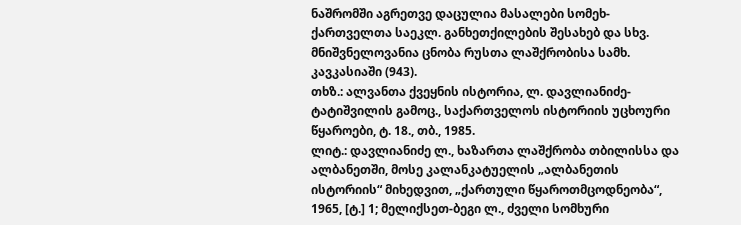ნაშრომში აგრეთვე დაცულია მასალები სომეხ-ქართველთა საეკლ. განხეთქილების შესახებ და სხვ. მნიშვნელოვანია ცნობა რუსთა ლაშქრობისა სამხ. კავკასიაში (943).
თხზ.: ალვანთა ქვეყნის ისტორია, ლ. დავლიანიძე-ტატიშვილის გამოც., საქართველოს ისტორიის უცხოური წყაროები, ტ. 18., თბ., 1985.
ლიტ.: დავლიანიძე ლ., ხაზართა ლაშქრობა თბილისსა და ალბანეთში, მოსე კალანკატუელის „ალბანეთის ისტორიის“ მიხედვით, „ქართული წყაროთმცოდნეობა“, 1965, [ტ.] 1; მელიქსეთ-ბეგი ლ., ძველი სომხური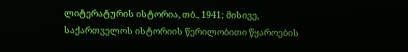ლიტერატურის ისტორია, თბ., 1941; მისივე, საქართველოს ისტორიის წერილობითი წყაროების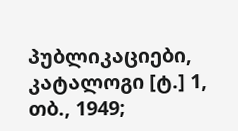პუბლიკაციები, კატალოგი [ტ.] 1, თბ., 1949;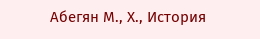Абегян М., Х., История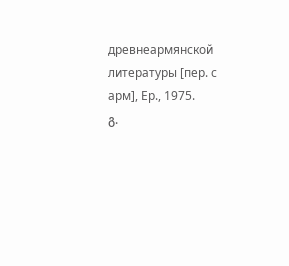древнеармянской литературы [пер. с арм], Ер., 1975.
გ.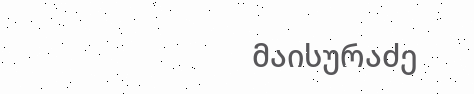მაისურაძე